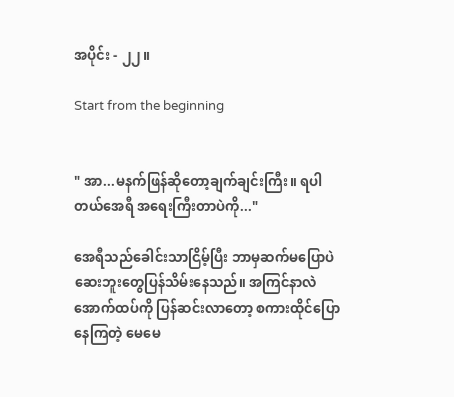အပိုင်း - ၂၂။

Start from the beginning


" အာ...မနက်ဖြန်ဆိုတော့ချက်ချင်းကြီး။ ရပါတယ်အေရီ အရေးကြီးတာပဲကို..."

အေရီသည်ခေါင်းသာငြိမ့်ပြီး ဘာမှဆက်မပြောပဲဆေးဘူးတွေပြန်သိမ်းနေသည်။ အကြင်နာလဲအောက်ထပ်ကို ပြန်ဆင်းလာတော့ စကားထိုင်ပြောနေကြတဲ့ မေမေ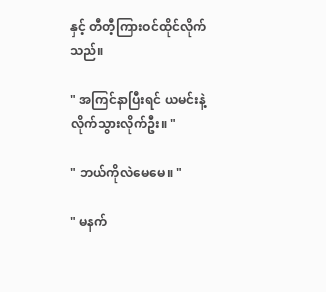နှင့် တီတီ့ကြားဝင်ထိုင်လိုက်သည်။

" အကြင်နာပြီးရင် ယမင်းနဲ့လိုက်သွားလိုက်ဦး။ "

" ဘယ်ကိုလဲမေမေ။ "

" မနက်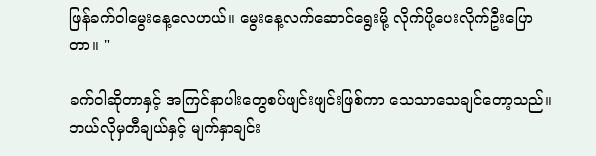ဖြန်ခက်ဝါမွေးနေ့လေဟယ်။ မွေးနေ့လက်ဆောင်ရွေးမို့ လိုက်ပို့ပေးလိုက်ဦးပြောတာ။ "

ခက်ဝါဆိုတာနှင့် အကြင်နာပါးတွေစပ်ဖျင်းဖျင်းဖြစ်ကာ သေသာသေချင်တော့သည်။ ဘယ်လိုမှတီချယ်နှင့် မျက်နှာချင်း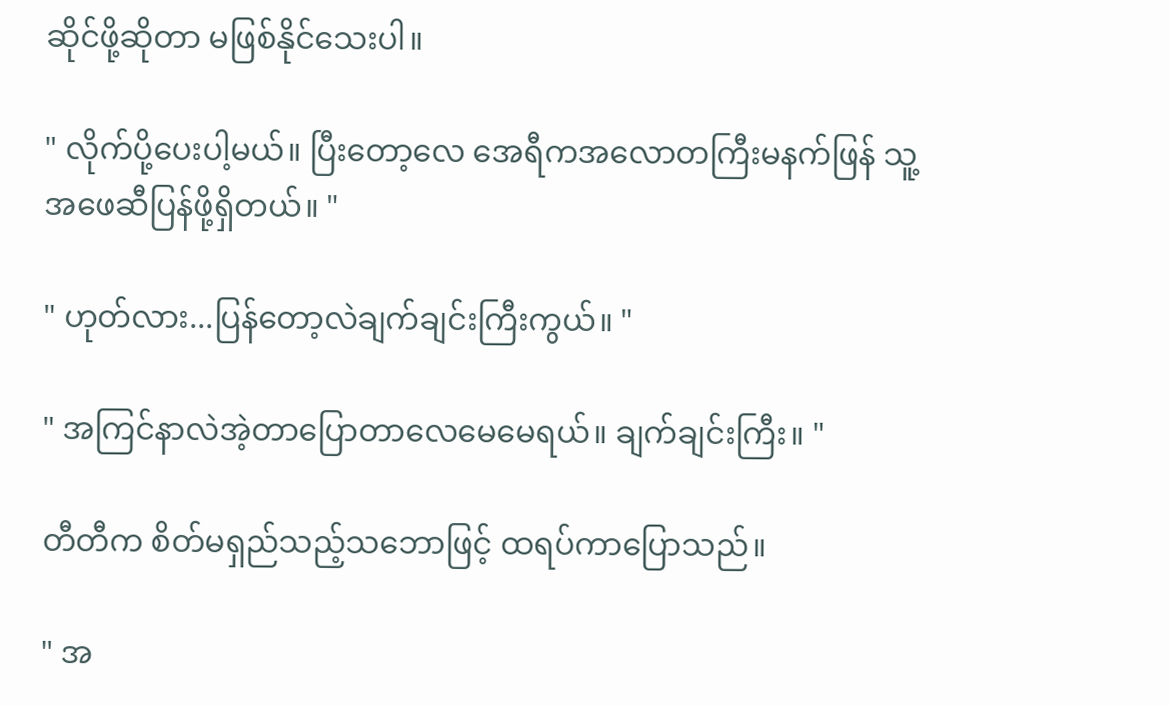ဆိုင်ဖို့ဆိုတာ မဖြစ်နိုင်သေးပါ။

" လိုက်ပို့ပေးပါ့မယ်။ ပြီးတော့လေ အေရီကအလောတကြီးမနက်ဖြန် သူ့အဖေဆီပြန်ဖို့ရှိတယ်။ "

" ဟုတ်လား...ပြန်တော့လဲချက်ချင်းကြီးကွယ်။ "

" အကြင်နာလဲအဲ့တာပြောတာလေမေမေရယ်။ ချက်ချင်းကြီး။ "

တီတီက စိတ်မရှည်သည့်သဘောဖြင့် ထရပ်ကာပြောသည်။

" အ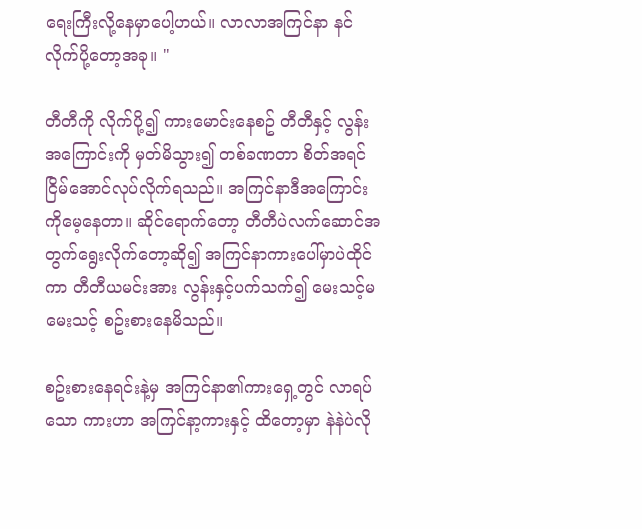ရေးကြီးလို့နေမှာပေါ့ဟယ်။ လာလာအကြင်နာ နင်လိုက်ပို့တော့အခု။ "

တီတီကို လိုက်ပို့၍ ကားမောင်းနေစဥ် တီတီနှင့် လွန်းအကြောင်းကို မှတ်မိသွား၍ တစ်ခဏတာ စိတ်အရင်ငြိမ်အောင်လုပ်လိုက်ရသည်။ အကြင်နာဒီအကြောင်းကိုမေ့နေတာ။ ဆိုင်ရောက်တော့ တီတီပဲလက်ဆောင်အတွက်ရွေးလိုက်တော့ဆို၍ အကြင်နာကားပေါ်မှာပဲထိုင်ကာ တီတီယမင်းအား လွန်းနှင့်ပက်သက်၍ မေးသင့်မမေးသင့် စဥ်းစားနေမိသည်။

စဥ်းစားနေရင်းနဲ့မှ အကြင်နာ၏ကားရှေ့တွင် လာရပ်သော ကားဟာ အကြင်နာ့ကားနှင့် ထိတော့မှာ နဲနဲပဲလို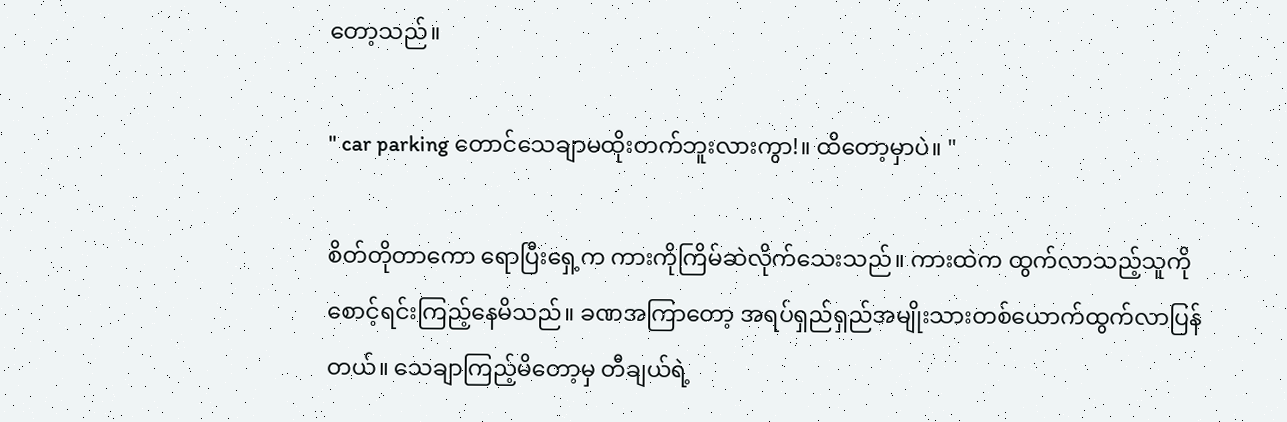တော့သည်။

" car parking တောင်သေချာမထိုးတက်ဘူးလားကွာ!။ ထိတော့မှာပဲ။ "

စိတ်တိုတာကော ရောပြီးရှေ့က ကားကိုကြိမ်ဆဲလိုက်သေးသည်။ ကားထဲက ထွက်လာသည့်သူကိုစောင့်ရင်းကြည့်နေမိသည်။ ခဏအကြာတော့ အရပ်ရှည်ရှည်အမျိုးသားတစ်ယောက်ထွက်လာပြန်တယ်။ သေချာကြည့်မိတော့မှ တီချယ်ရဲ့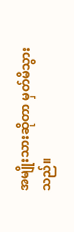အမျိုးသားဆိုတာ မှတ်မိသွားသည်။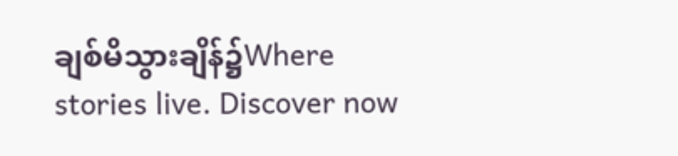ချစ်မိသွားချိန်၌Where stories live. Discover now